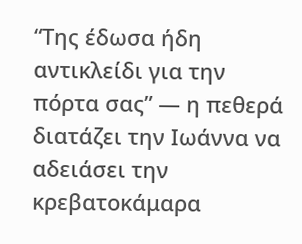“Της έδωσα ήδη αντικλείδι για την πόρτα σας” — η πεθερά διατάζει την Ιωάννα να αδειάσει την κρεβατοκάμαρα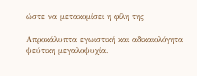ώστε να μετακομίσει η φίλη της

Απροκάλυπτα εγωιστική και αδικαιολόγητα ψεύτικη μεγαλοψυχία.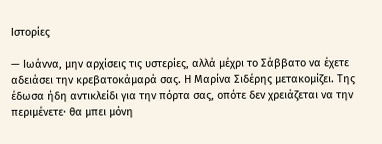Ιστορίες

— Ιωάννα, μην αρχίσεις τις υστερίες, αλλά μέχρι το Σάββατο να έχετε αδειάσει την κρεβατοκάμαρά σας. Η Μαρίνα Σιδέρης μετακομίζει. Της έδωσα ήδη αντικλείδι για την πόρτα σας, οπότε δεν χρειάζεται να την περιμένετε· θα μπει μόνη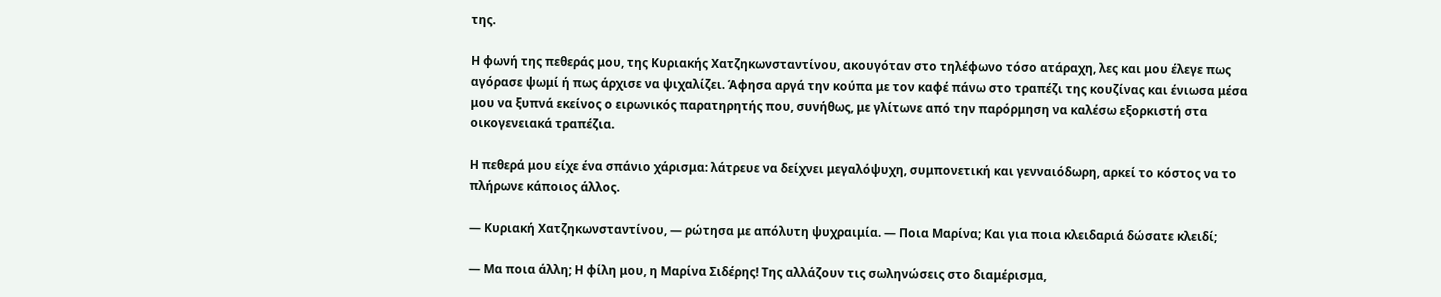της.

Η φωνή της πεθεράς μου, της Κυριακής Χατζηκωνσταντίνου, ακουγόταν στο τηλέφωνο τόσο ατάραχη, λες και μου έλεγε πως αγόρασε ψωμί ή πως άρχισε να ψιχαλίζει. Άφησα αργά την κούπα με τον καφέ πάνω στο τραπέζι της κουζίνας και ένιωσα μέσα μου να ξυπνά εκείνος ο ειρωνικός παρατηρητής που, συνήθως, με γλίτωνε από την παρόρμηση να καλέσω εξορκιστή στα οικογενειακά τραπέζια.

Η πεθερά μου είχε ένα σπάνιο χάρισμα: λάτρευε να δείχνει μεγαλόψυχη, συμπονετική και γενναιόδωρη, αρκεί το κόστος να το πλήρωνε κάποιος άλλος.

— Κυριακή Χατζηκωνσταντίνου, — ρώτησα με απόλυτη ψυχραιμία. — Ποια Μαρίνα; Και για ποια κλειδαριά δώσατε κλειδί;

— Μα ποια άλλη; Η φίλη μου, η Μαρίνα Σιδέρης! Της αλλάζουν τις σωληνώσεις στο διαμέρισμα,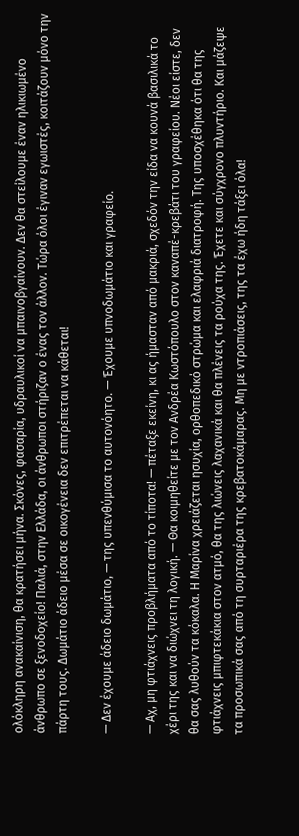ολόκληρη ανακαίνιση, θα κρατήσει μήνα. Σκόνες, φασαρία, υδραυλικοί να μπαινοβγαίνουν. Δεν θα στείλουμε έναν ηλικιωμένο άνθρωπο σε ξενοδοχείο! Παλιά, στην Ελλάδα, οι άνθρωποι στήριζαν ο ένας τον άλλον. Τώρα όλοι έγιναν εγωιστές, κοιτάζουν μόνο την πάρτη τους. Δωμάτιο άδειο μέσα σε οικογένεια δεν επιτρέπεται να κάθεται!

— Δεν έχουμε άδειο δωμάτιο, — της υπενθύμισα το αυτονόητο. — Έχουμε υπνοδωμάτιο και γραφείο.

— Αχ, μη φτιάχνεις προβλήματα από το τίποτα! — πέταξε εκείνη, κι ας ήμασταν από μακριά, σχεδόν την είδα να κουνά βασιλικά το χέρι της και να διώχνει τη λογική. — Θα κοιμηθείτε με τον Ανδρέα Κωστόπουλο στον καναπέ-κρεβάτι του γραφείου. Νέοι είστε, δεν θα σας λυθούν τα κόκαλα. Η Μαρίνα χρειάζεται ησυχία, ορθοπεδικό στρώμα και ελαφριά διατροφή. Της υποσχέθηκα ότι θα της φτιάχνεις μπιφτεκάκια στον ατμό, θα της λιώνεις λαχανικά και θα πλένεις τα ρούχα της. Έχετε και σύγχρονο πλυντήριο. Και μάζεψε τα προσωπικά σας από τη συρταριέρα της κρεβατοκάμαρας. Μη με ντροπιάσεις, της τα έχω ήδη τάξει όλα!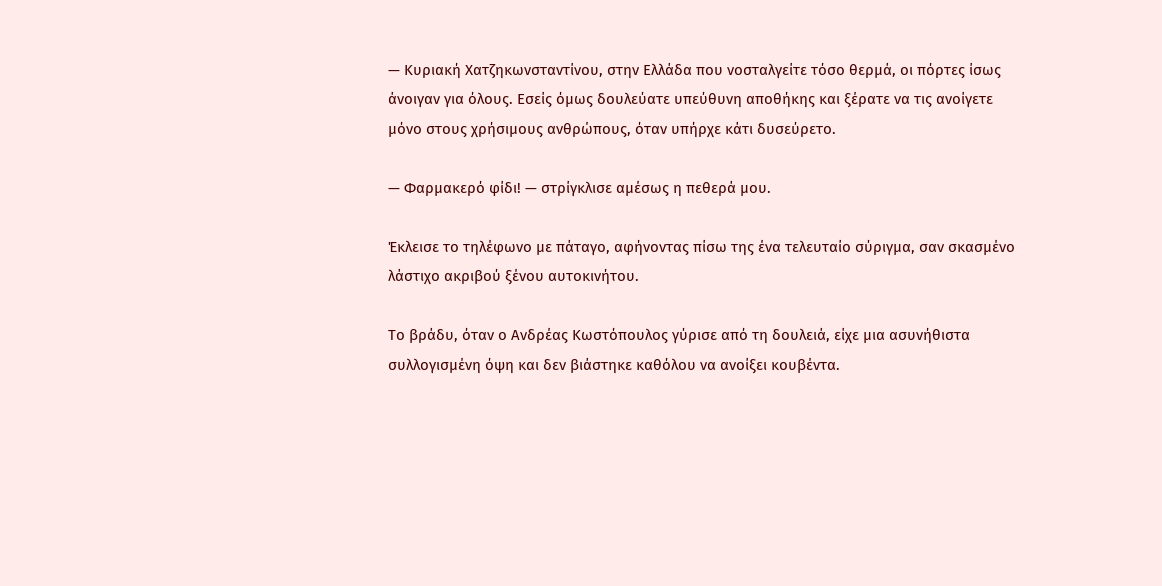— Κυριακή Χατζηκωνσταντίνου, στην Ελλάδα που νοσταλγείτε τόσο θερμά, οι πόρτες ίσως άνοιγαν για όλους. Εσείς όμως δουλεύατε υπεύθυνη αποθήκης και ξέρατε να τις ανοίγετε μόνο στους χρήσιμους ανθρώπους, όταν υπήρχε κάτι δυσεύρετο.

— Φαρμακερό φίδι! — στρίγκλισε αμέσως η πεθερά μου.

Έκλεισε το τηλέφωνο με πάταγο, αφήνοντας πίσω της ένα τελευταίο σύριγμα, σαν σκασμένο λάστιχο ακριβού ξένου αυτοκινήτου.

Το βράδυ, όταν ο Ανδρέας Κωστόπουλος γύρισε από τη δουλειά, είχε μια ασυνήθιστα συλλογισμένη όψη και δεν βιάστηκε καθόλου να ανοίξει κουβέντα.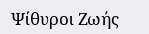Ψίθυροι Ζωής